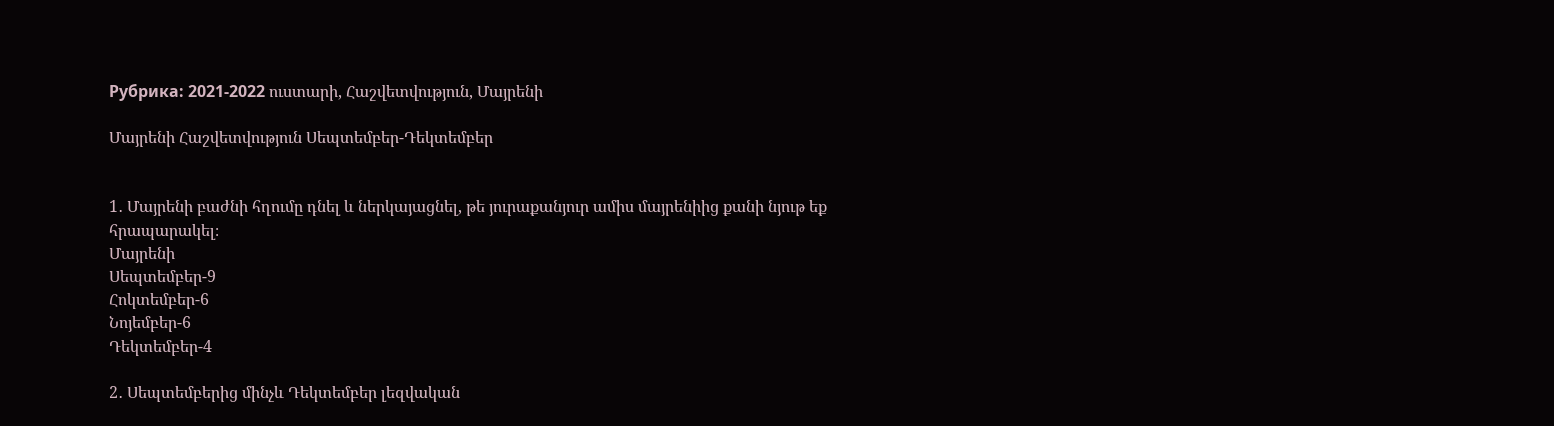Рубрика: 2021-2022 ուստարի, Հաշվետվություն, Մայրենի

Մայրենի Հաշվետվություն Սեպտեմբեր-Դեկտեմբեր


1․ Մայրենի բաժնի հղումը դնել և ներկայացնել, թե յուրաքանյուր ամիս մայրենիից քանի նյութ եք հրապարակել։
Մայրենի
Սեպտեմբեր-9
Հոկտեմբեր-6
Նոյեմբեր-6
Դեկտեմբեր-4

2․ Սեպտեմբերից մինչև Դեկտեմբեր լեզվական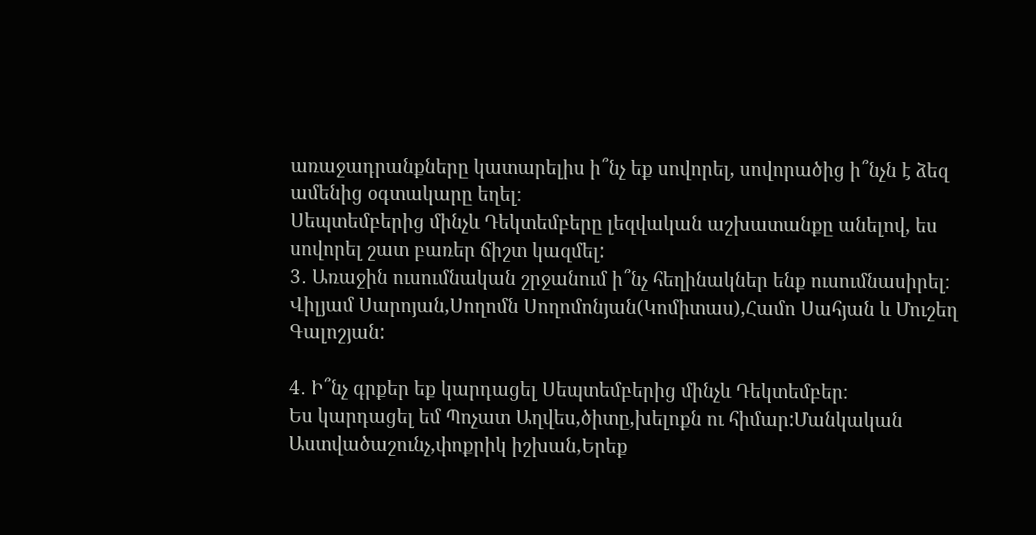առաջադրանքները կատարելիս ի՞նչ եք սովորել, սովորածից ի՞նչն է ձեզ ամենից օգտակարը եղել։
Սեպտեմբերից մինչև Դեկտեմբերը լեզվական աշխատանքը անելով, ես սովորել շատ բառեր ճիշտ կազմել:
3․ Առաջին ուսումնական շրջանում ի՞նչ հեղինակներ ենք ուսումնասիրել։
Վիլյամ Սարոյան,Սողոմն Սողոմոնյան(Կոմիտաս),Համո Սահյան և Մուշեղ Գալոշյան:

4․ Ի՞նչ գրքեր եք կարդացել Սեպտեմբերից մինչև Դեկտեմբեր։
Ես կարդացել եմ Պոչատ Աղվես,ծիտը,խելոքն ու հիմար:Մանկական Աստվածաշունչ,փոքրիկ իշխան,Երեք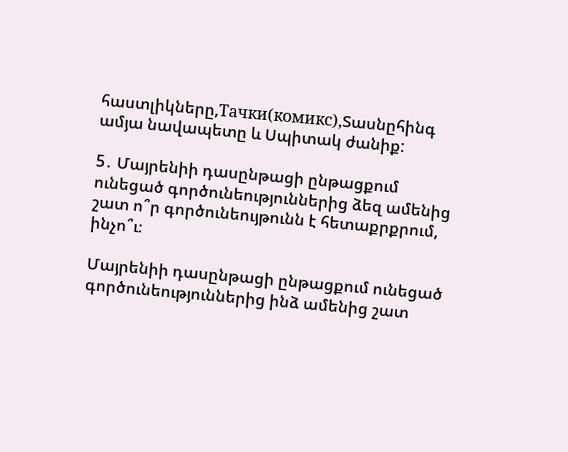հաստլիկները,Тачки(комикс),Տասնըհինգ ամյա նավապետը և Սպիտակ ժանիք:

5․ Մայրենիի դասընթացի ընթացքում ունեցած գործունեություններից ձեզ ամենից շատ ո՞ր գործունեույթունն է հետաքրքրում, ինչո՞ւ։

Մայրենիի դասընթացի ընթացքում ունեցած գործունեություններից ինձ ամենից շատ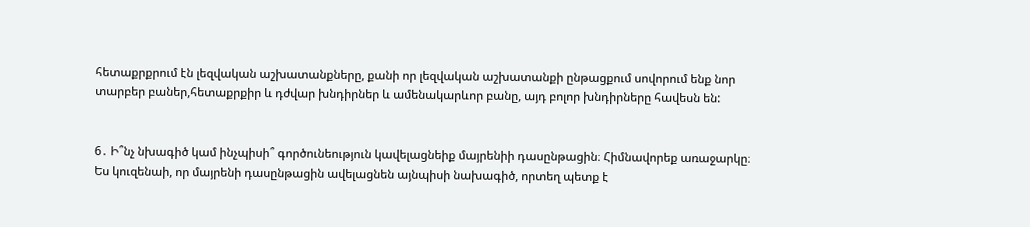հետաքրքրում էն լեզվական աշխատանքները, քանի որ լեզվական աշխատանքի ընթացքում սովորում ենք նոր տարբեր բաներ,հետաքրքիր և դժվար խնդիրներ և ամենակարևոր բանը, այդ բոլոր խնդիրները հավեսն են:


6․ Ի՞նչ նխագիծ կամ ինչպիսի՞ գործունեություն կավելացնեիք մայրենիի դասընթացին։ Հիմնավորեք առաջարկը։
Ես կուզենաի, որ մայրենի դասընթացին ավելացնեն այնպիսի նախագիծ, որտեղ պետք է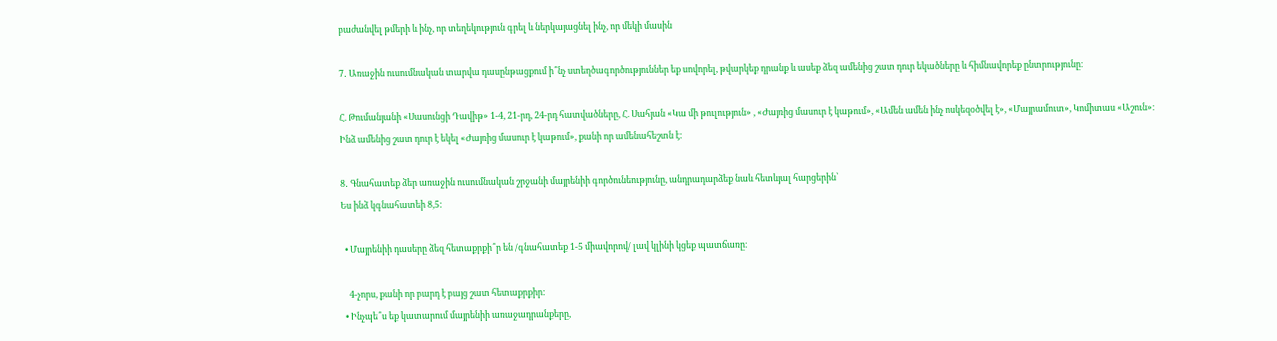բաժանվել թմերի և ինչ, որ տեղեկություն գրել և ներկայացնել ինչ, որ մեկի մասին

7․ Առաջին ուսումնական տարվա դասընթացքում ի՞նչ ստեղծագործություններ եք սովորել, թվարկեք դրանք և ասեք ձեզ ամենից շատ դուր եկածները և հիմնավորեք ընտրությունը։

Հ. Թումանյանի «Սասունցի Դավիթ» 1-4, 21-րդ, 24-րդ հատվածները, Հ. Սահյան «Կա մի թուլություն» , «Ժայռից մասուր է կաթում», «Ամեն ամեն ինչ ոսկեզօծվել է», «Մայրամուտ», Կոմիտաս «Աշուն»։
Ինձ ամենից շատ դուր է եկել «Ժայռից մասուր է կաթում», քանի որ ամենահեշտն է:

8․ Գնահատեք ձեր առաջին ուսումնական շրջանի մայրենիի գործունեությունը, անդրադարձեք նաև հետևյալ հարցերին՝
Ես ինձ կգնահատեի 8,5:

  • Մայրենիի դասերը ձեզ հետաքրքի՞ր են /գնահատեք 1-5 միավորով/ լավ կլինի կցեք պատճառը։

    4-չորս, քանի որ բարդ է բայց շատ հետաքրքիր:
  • Ինչպե՞ս եք կատարում մայրենիի առաջադրանքերը,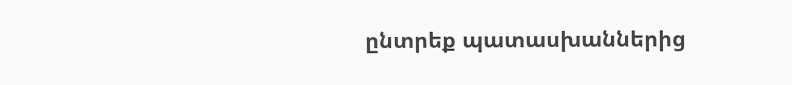ընտրեք պատասխաններից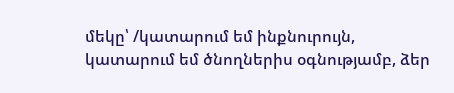մեկը՝ /կատարում եմ ինքնուրույն, կատարում եմ ծնողներիս օգնությամբ, ձեր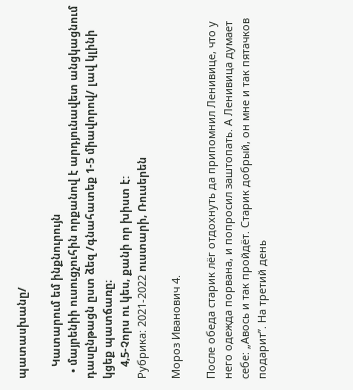պատասխանը/

    Կատարում եմ ինքնուրույն
  • մայրենիի ուսուցչուհին որքանով է արդյունավետ անցկացնում դասընթացն ըստ ձեզ /գնահատեք 1-5 միավորով/ լավ կլինի կցեք պատճառը։
    4,5-Չորս ու կես, քանի որ խիստ է:
Рубрика: 2021-2022 ուստարի, Ռուսերեն

Мороз Иванович 4.

После обеда старик лёг отдохнуть да припомнил Ленивице, что у него одежда порвана, и попросил заштопать. А Ленивица думает себе: „Авось и так пройдёт. Старик добрый, он мне и так пятачков подарит”. На третий день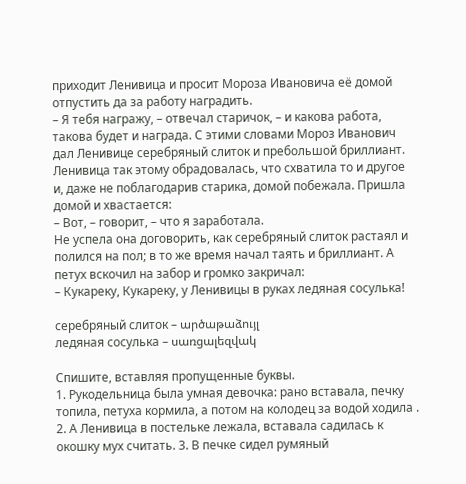приходит Ленивица и просит Мороза Ивановича её домой отпустить да за работу наградить.
– Я тебя награжу, – отвечал старичок, – и какова работа, такова будет и награда. С этими словами Мороз Иванович дал Ленивице серебряный слиток и пребольшой бриллиант. Ленивица так этому обрадовалась, что схватила то и другое и, даже не поблагодарив старика, домой побежала. Пришла домой и хвастается:
– Вот, – говорит, – что я заработала.
Не успела она договорить, как серебряный слиток растаял и полился на пол; в то же время начал таять и бриллиант. А петух вскочил на забор и громко закричал:
– Кукареку, Кукареку, у Ленивицы в руках ледяная сосулька!

серебряный слиток – արծաթաձույլ
ледяная сосулька – սառցալեզվակ

Спишите, вставляя пропущенные буквы.
1. Рукодельница была умная девочка: рано вставала, печку топила, петуха кормила, а потом на колодец за водой ходила . 2. А Ленивица в постельке лежала, вставала садилась к окошку мух считать. 3. В печке сидел румяный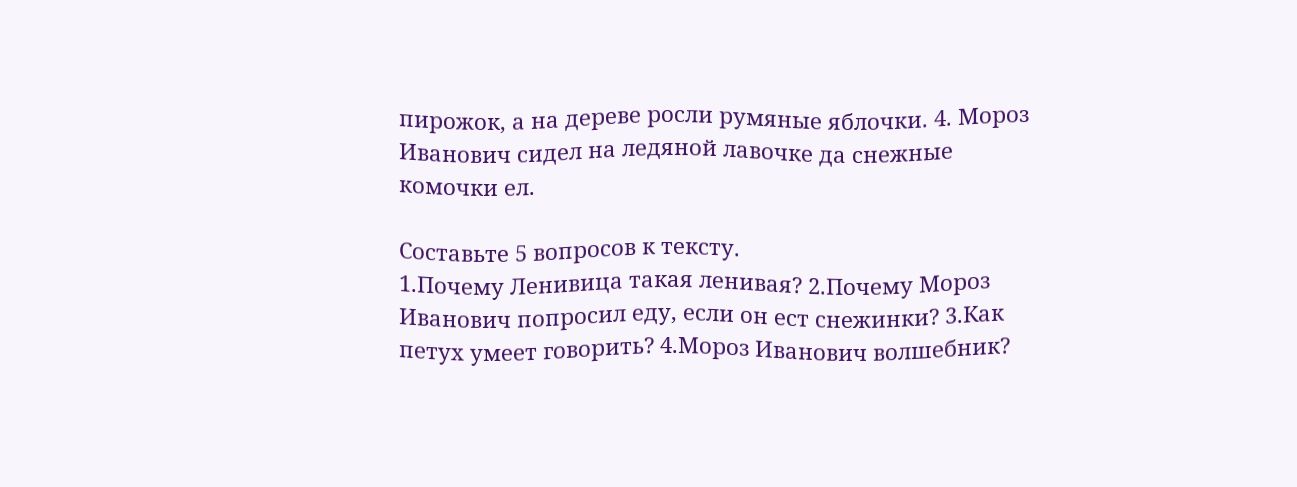пирожок, а на дереве росли румяные яблочки. 4. Мороз Иванович сидел на ледяной лавочке да снежные комочки ел.

Составьте 5 вопросов к тексту.
1.Почему Ленивица такая ленивая? 2.Почему Мороз Иванович попросил еду, если он ест снежинки? 3.Как петух умеет говорить? 4.Мороз Иванович волшебник?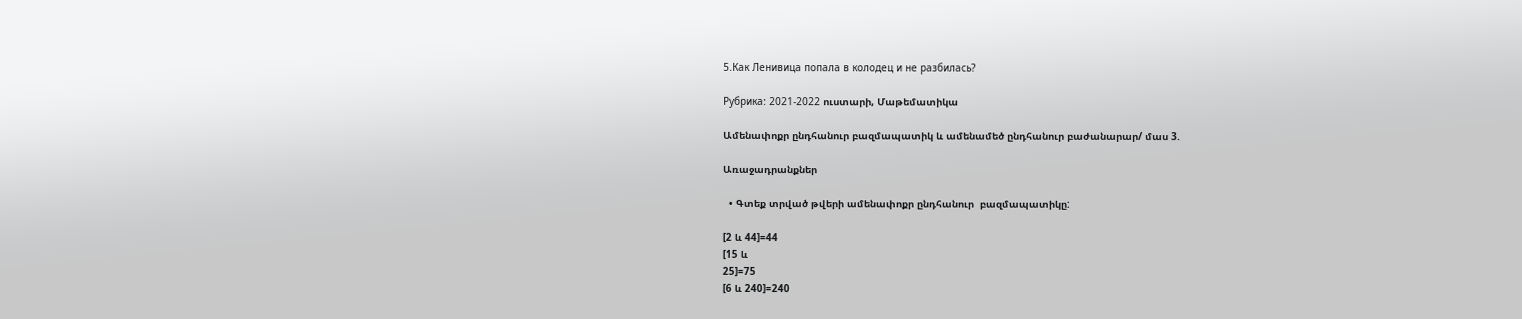5.Как Ленивица попала в колодец и не разбилась?

Рубрика: 2021-2022 ուստարի, Մաթեմատիկա

Ամենափոքր ընդհանուր բազմապատիկ և ամենամեծ ընդհանուր բաժանարար/ մաս 3.

Առաջադրանքներ

  • Գտեք տրված թվերի ամենափոքր ընդհանուր  բազմապատիկը:

[2 և 44]=44
[15 և
25]=75
[6 և 240]=240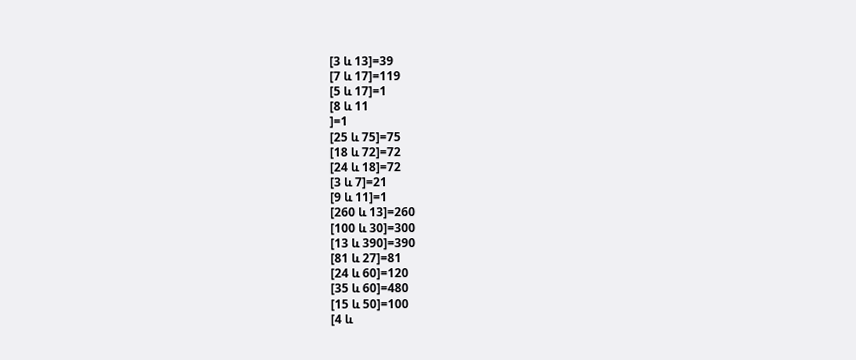[3 և 13]=39
[7 և 17]=119
[5 և 17]=1
[8 և 11
]=1
[25 և 75]=75
[18 և 72]=72
[24 և 18]=72
[3 և 7]=21
[9 և 11]=1
[260 և 13]=260
[100 և 30]=300
[13 և 390]=390
[81 և 27]=81
[24 և 60]=120
[35 և 60]=480
[15 և 50]=100
[4 և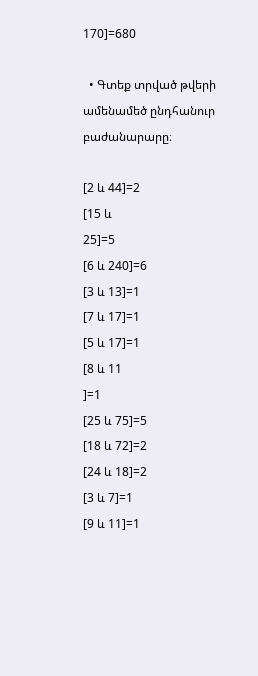170]=680

  • Գտեք տրված թվերի ամենամեծ ընդհանուր բաժանարարը։

[2 և 44]=2
[15 և
25]=5
[6 և 240]=6
[3 և 13]=1
[7 և 17]=1
[5 և 17]=1
[8 և 11
]=1
[25 և 75]=5
[18 և 72]=2
[24 և 18]=2
[3 և 7]=1
[9 և 11]=1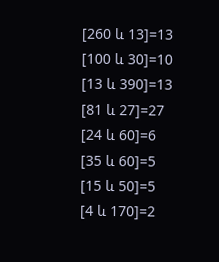[260 և 13]=13
[100 և 30]=10
[13 և 390]=13
[81 և 27]=27
[24 և 60]=6
[35 և 60]=5
[15 և 50]=5
[4 և 170]=2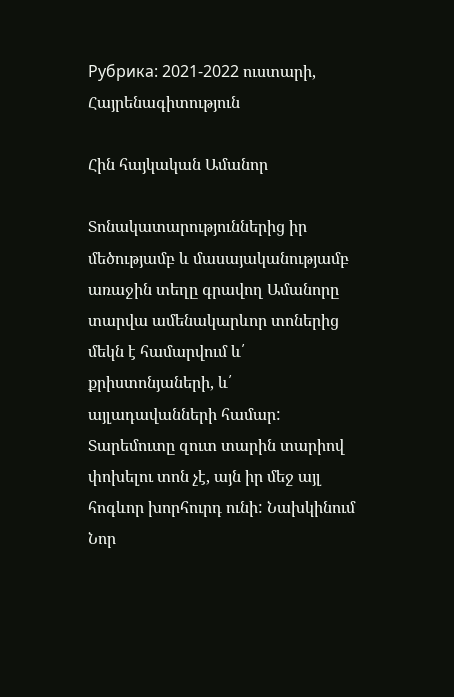Рубрика: 2021-2022 ուստարի, Հայրենագիտություն

Հին հայկական Ամանոր

Տոնակատարություններից իր մեծությամբ և մասայականությամբ առաջին տեղը գրավող Ամանորը տարվա ամենակարևոր տոներից մեկն է համարվում և՛ քրիստոնյաների, և՛ այլադավանների համար: Տարեմուտը զուտ տարին տարիով փոխելու տոն չէ, այն իր մեջ այլ հոգևոր խորհուրդ ունի: Նախկինում Նոր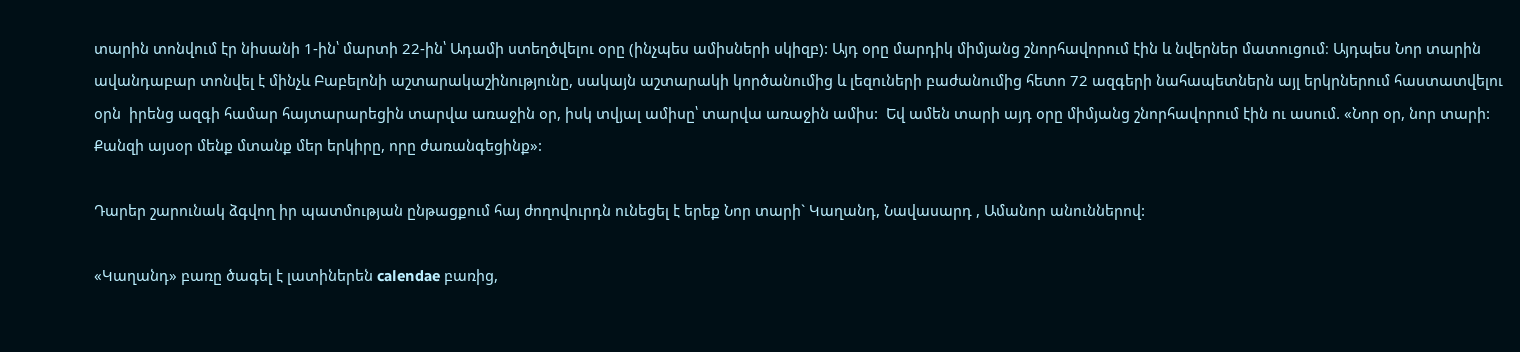տարին տոնվում էր նիսանի 1-ին՝ մարտի 22-ին՝ Ադամի ստեղծվելու օրը (ինչպես ամիսների սկիզբ): Այդ օրը մարդիկ միմյանց շնորհավորում էին և նվերներ մատուցում։ Այդպես Նոր տարին ավանդաբար տոնվել է մինչև Բաբելոնի աշտարակաշինությունը, սակայն աշտարակի կործանումից և լեզուների բաժանումից հետո 72 ազգերի նահապետներն այլ երկրներում հաստատվելու օրն  իրենց ազգի համար հայտարարեցին տարվա առաջին օր, իսկ տվյալ ամիսը՝ տարվա առաջին ամիս:  Եվ ամեն տարի այդ օրը միմյանց շնորհավորում էին ու ասում. «Նոր օր, նոր տարի: Քանզի այսօր մենք մտանք մեր երկիրը, որը ժառանգեցինք»:

Դարեր շարունակ ձգվող իր պատմության ընթացքում հայ ժողովուրդն ունեցել է երեք Նոր տարի` Կաղանդ, Նավասարդ , Ամանոր անուններով:

«Կաղանդ» բառը ծագել է լատիներեն calendae բառից,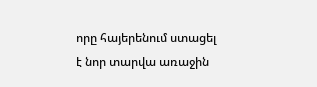որը հայերենում ստացել է նոր տարվա առաջին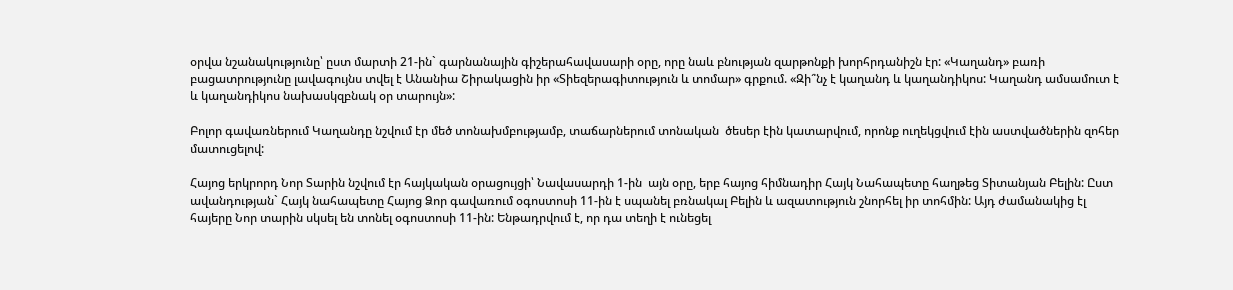օրվա նշանակությունը՝ ըստ մարտի 21-ին` գարնանային գիշերահավասարի օրը, որը նաև բնության զարթոնքի խորհրդանիշն էր: «Կաղանդ» բառի բացատրությունը լավագույնս տվել է Անանիա Շիրակացին իր «Տիեզերագիտություն և տոմար» գրքում. «Զի՞նչ է կաղանդ և կաղանդիկոս: Կաղանդ ամսամուտ է և կաղանդիկոս նախասկզբնակ օր տարույն»:

Բոլոր գավառներում Կաղանդը նշվում էր մեծ տոնախմբությամբ, տաճարներում տոնական  ծեսեր էին կատարվում, որոնք ուղեկցվում էին աստվածներին զոհեր մատուցելով:

Հայոց երկրորդ Նոր Տարին նշվում էր հայկական օրացույցի՝ Նավասարդի 1-ին  այն օրը, երբ հայոց հիմնադիր Հայկ Նահապետը հաղթեց Տիտանյան Բելին: Ըստ ավանդության` Հայկ նահապետը Հայոց Ձոր գավառում օգոստոսի 11-ին է սպանել բռնակալ Բելին և ազատություն շնորհել իր տոհմին: Այդ ժամանակից էլ հայերը Նոր տարին սկսել են տոնել օգոստոսի 11-ին: Ենթադրվում է, որ դա տեղի է ունեցել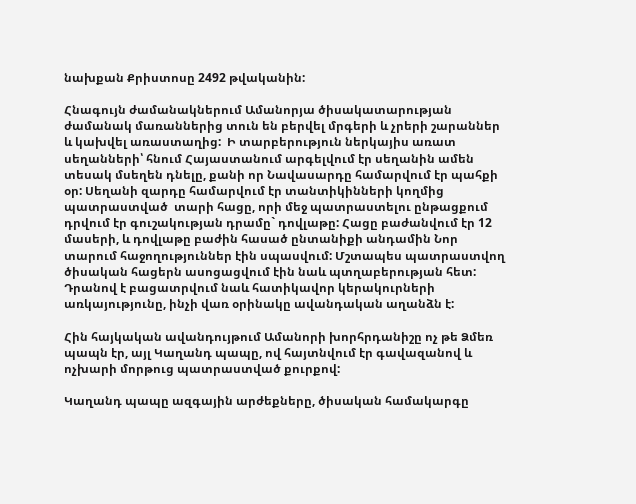նախքան Քրիստոսը 2492 թվականին:

Հնագույն ժամանակներում Ամանորյա ծիսակատարության ժամանակ մառաններից տուն են բերվել մրգերի և չրերի շարաններ և կախվել առաստաղից:  Ի տարբերություն ներկայիս առատ սեղանների՝ հնում Հայաստանում արգելվում էր սեղանին ամեն տեսակ մսեղեն դնելը, քանի որ Նավասարդը համարվում էր պահքի օր: Սեղանի զարդը համարվում էր տանտիկինների կողմից պատրաստված  տարի հացը, որի մեջ պատրաստելու ընթացքում դրվում էր գուշակության դրամը` դովլաթը: Հացը բաժանվում էր 12 մասերի, և դովլաթը բաժին հասած ընտանիքի անդամին Նոր տարում հաջողություններ էին սպասվում: Մշտապես պատրաստվող ծիսական հացերն ասոցացվում էին նաև պտղաբերության հետ: Դրանով է բացատրվում նաև հատիկավոր կերակուրների առկայությունը, ինչի վառ օրինակը ավանդական աղանձն է:

Հին հայկական ավանդույթում Ամանորի խորհրդանիշը ոչ թե Ձմեռ պապն էր, այլ Կաղանդ պապը, ով հայտնվում էր գավազանով և ոչխարի մորթուց պատրաստված քուրքով:

Կաղանդ պապը ազգային արժեքները, ծիսական համակարգը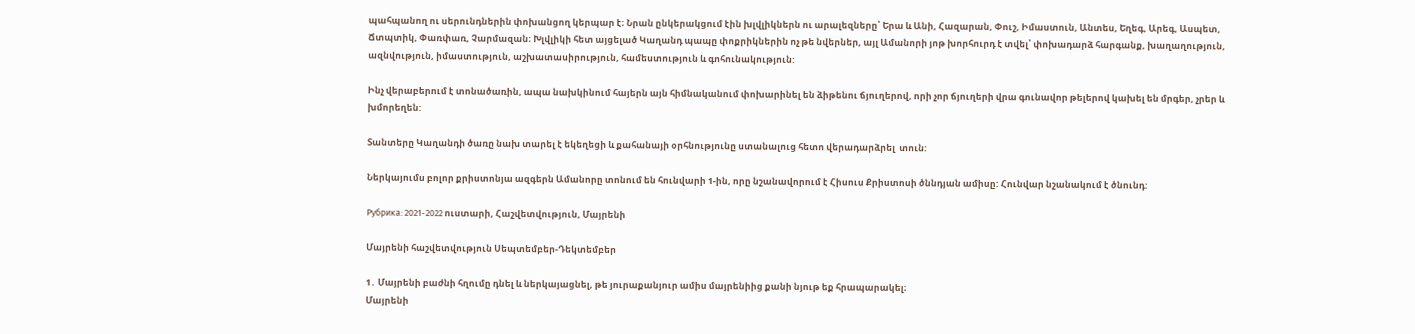պահպանող ու սերունդներին փոխանցող կերպար է։ Նրան ընկերակցում էին խլվլիկներն ու արալեզները՝ Երա և Անի, Հազարան, Փուշ, Իմաստուն, Անտես, Եղեգ, Արեգ, Ասպետ, Ճտպտիկ, Փառփառ, Չարմազան։ Խլվլիկի հետ այցելած Կաղանդ պապը փոքրիկներին ոչ թե նվերներ, այլ Ամանորի յոթ խորհուրդ է տվել՝ փոխադարձ հարգանք, խաղաղություն, ազնվություն, իմաստություն, աշխատասիրություն, համեստություն և գոհունակություն:

Ինչ վերաբերում է տոնածառին, ապա նախկինում հայերն այն հիմնականում փոխարինել են ձիթենու ճյուղերով, որի չոր ճյուղերի վրա գունավոր թելերով կախել են մրգեր, չրեր և խմորեղեն:

Տանտերը Կաղանդի ծառը նախ տարել է եկեղեցի և քահանայի օրհնությունը ստանալուց հետո վերադարձրել  տուն:

Ներկայումս բոլոր քրիստոնյա ազգերն Ամանորը տոնում են հունվարի 1-ին, որը նշանավորում է Հիսուս Քրիստոսի ծննդյան ամիսը: Հունվար նշանակում է ծնունդ:

Рубрика: 2021-2022 ուստարի, Հաշվետվություն, Մայրենի

Մայրենի հաշվետվություն Սեպտեմբեր-Դեկտեմբեր

1․ Մայրենի բաժնի հղումը դնել և ներկայացնել, թե յուրաքանյուր ամիս մայրենիից քանի նյութ եք հրապարակել։
Մայրենի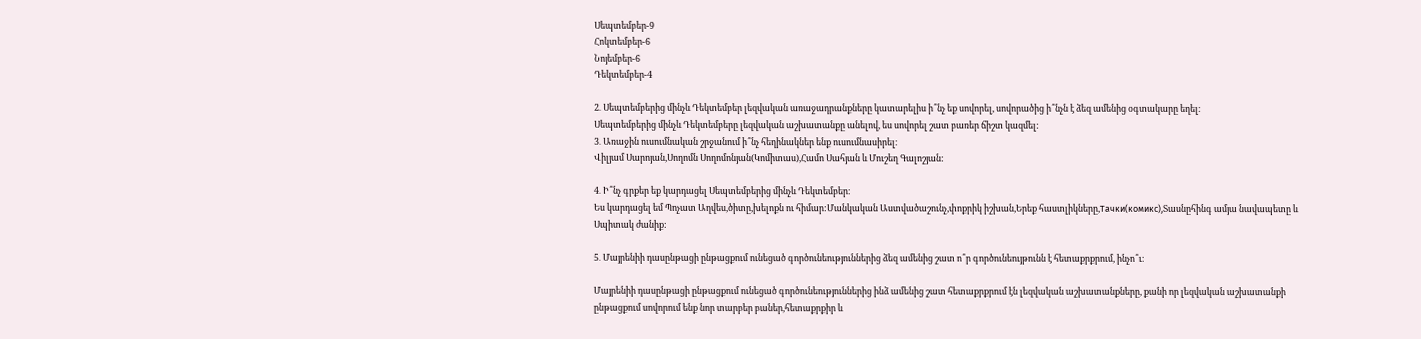Սեպտեմբեր-9
Հոկտեմբեր-6
Նոյեմբեր-6
Դեկտեմբեր-4

2․ Սեպտեմբերից մինչև Դեկտեմբեր լեզվական առաջադրանքները կատարելիս ի՞նչ եք սովորել, սովորածից ի՞նչն է ձեզ ամենից օգտակարը եղել։
Սեպտեմբերից մինչև Դեկտեմբերը լեզվական աշխատանքը անելով, ես սովորել շատ բառեր ճիշտ կազմել:
3․ Առաջին ուսումնական շրջանում ի՞նչ հեղինակներ ենք ուսումնասիրել։
Վիլյամ Սարոյան,Սողոմն Սողոմոնյան(Կոմիտաս),Համո Սահյան և Մուշեղ Գալոշյան:

4․ Ի՞նչ գրքեր եք կարդացել Սեպտեմբերից մինչև Դեկտեմբեր։
Ես կարդացել եմ Պոչատ Աղվես,ծիտը,խելոքն ու հիմար:Մանկական Աստվածաշունչ,փոքրիկ իշխան,Երեք հաստլիկները,Тачки(комикс),Տասնըհինգ ամյա նավապետը և Սպիտակ ժանիք:

5․ Մայրենիի դասընթացի ընթացքում ունեցած գործունեություններից ձեզ ամենից շատ ո՞ր գործունեույթունն է հետաքրքրում, ինչո՞ւ։

Մայրենիի դասընթացի ընթացքում ունեցած գործունեություններից ինձ ամենից շատ հետաքրքրում էն լեզվական աշխատանքները, քանի որ լեզվական աշխատանքի ընթացքում սովորում ենք նոր տարբեր բաներ,հետաքրքիր և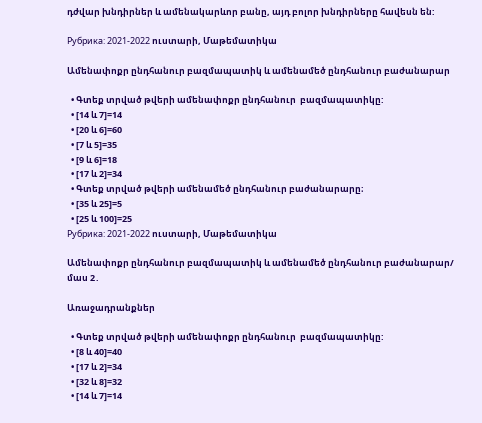դժվար խնդիրներ և ամենակարևոր բանը, այդ բոլոր խնդիրները հավեսն են:

Рубрика: 2021-2022 ուստարի, Մաթեմատիկա

Ամենափոքր ընդհանուր բազմապատիկ և ամենամեծ ընդհանուր բաժանարար

  • Գտեք տրված թվերի ամենափոքր ընդհանուր  բազմապատիկը:
  • [14 և 7]=14
  • [20 և 6]=60
  • [7 և 5]=35
  • [9 և 6]=18
  • [17 և 2]=34
  • Գտեք տրված թվերի ամենամեծ ընդհանուր բաժանարարը։
  • [35 և 25]=5
  • [25 և 100]=25
Рубрика: 2021-2022 ուստարի, Մաթեմատիկա

Ամենափոքր ընդհանուր բազմապատիկ և ամենամեծ ընդհանուր բաժանարար/ մաս 2․

Առաջադրանքներ

  • Գտեք տրված թվերի ամենափոքր ընդհանուր  բազմապատիկը:
  • [8 և 40]=40
  • [17 և 2]=34
  • [32 և 8]=32
  • [14 և 7]=14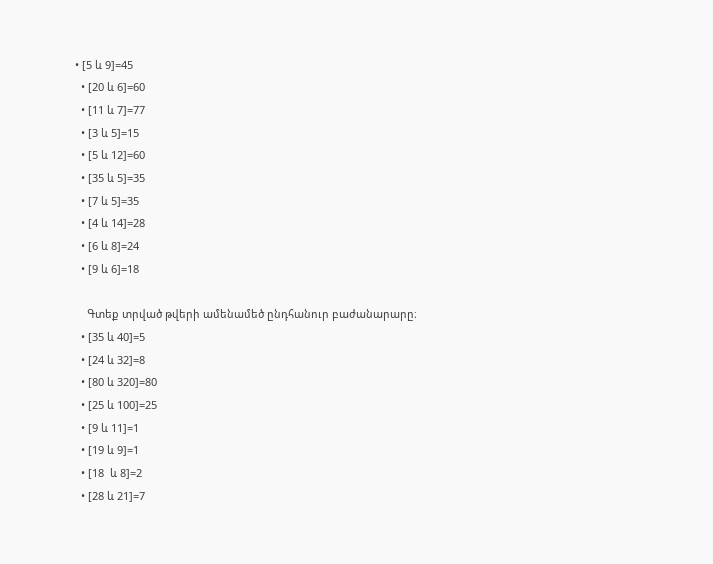• [5 և 9]=45
  • [20 և 6]=60
  • [11 և 7]=77
  • [3 և 5]=15
  • [5 և 12]=60
  • [35 և 5]=35
  • [7 և 5]=35
  • [4 և 14]=28
  • [6 և 8]=24
  • [9 և 6]=18

    Գտեք տրված թվերի ամենամեծ ընդհանուր բաժանարարը։
  • [35 և 40]=5
  • [24 և 32]=8
  • [80 և 320]=80
  • [25 և 100]=25
  • [9 և 11]=1
  • [19 և 9]=1
  • [18  և 8]=2
  • [28 և 21]=7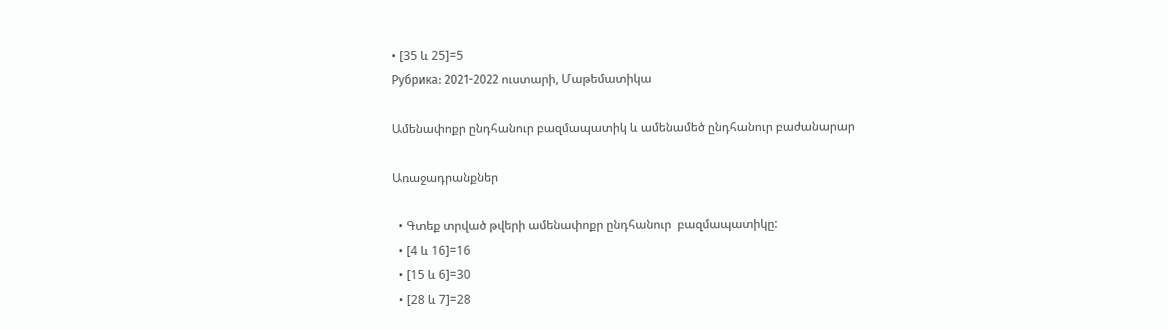• [35 և 25]=5
Рубрика: 2021-2022 ուստարի, Մաթեմատիկա

Ամենափոքր ընդհանուր բազմապատիկ և ամենամեծ ընդհանուր բաժանարար

Առաջադրանքներ

  • Գտեք տրված թվերի ամենափոքր ընդհանուր  բազմապատիկը:
  • [4 և 16]=16
  • [15 և 6]=30
  • [28 և 7]=28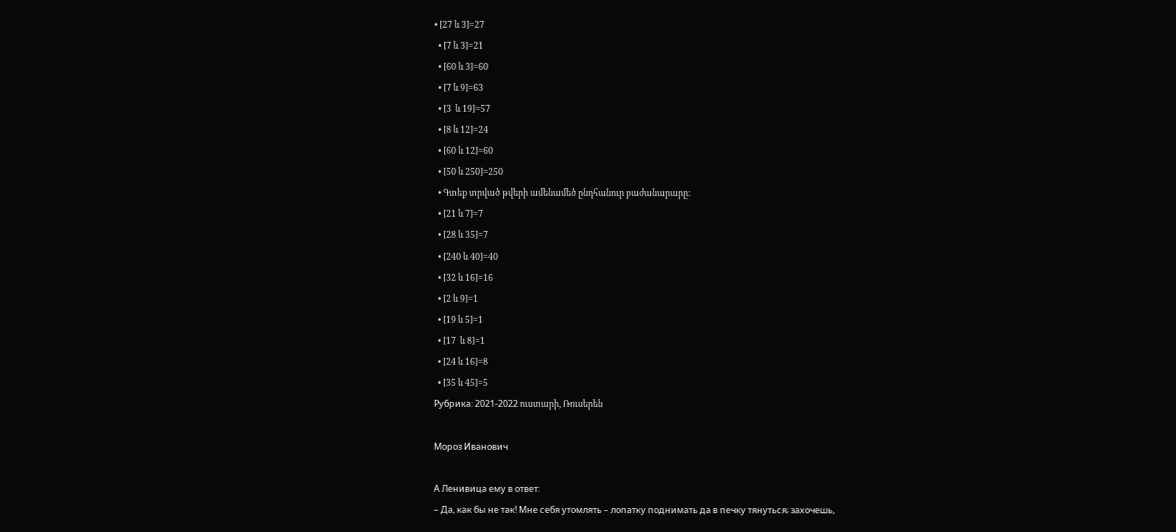• [27 և 3]=27
  • [7 և 3]=21
  • [60 և 3]=60
  • [7 և 9]=63
  • [3  և 19]=57
  • [8 և 12]=24
  • [60 և 12]=60
  • [50 և 250]=250
  • Գտեք տրված թվերի ամենամեծ ընդհանուր բաժանարարը։
  • [21 և 7]=7
  • [28 և 35]=7
  • [240 և 40]=40
  • [32 և 16]=16
  • [2 և 9]=1
  • [19 և 5]=1
  • [17  և 8]=1
  • [24 և 16]=8
  • [35 և 45]=5
Рубрика: 2021-2022 ուստարի, Ռուսերեն

Мороз Иванович

А Ленивица ему в ответ:
– Да, как бы не так! Мне себя утомлять – лопатку поднимать да в печку тянуться; захочешь,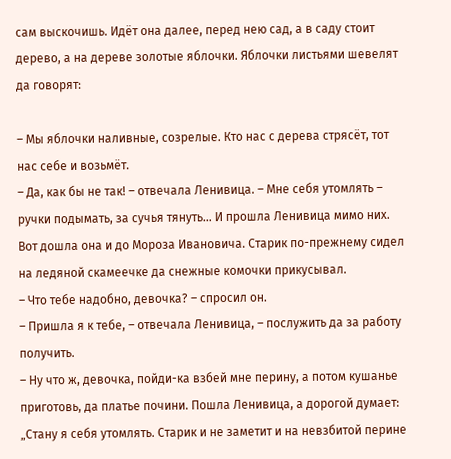сам выскочишь. Идёт она далее, перед нею сад, а в саду стоит дерево, а на дереве золотые яблочки. Яблочки листьями шевелят да говорят:

– Мы яблочки наливные, созрелые. Кто нас с дерева стрясёт, тот нас себе и возьмёт.
– Да, как бы не так! – отвечала Ленивица. – Мне себя утомлять – ручки подымать, за сучья тянуть… И прошла Ленивица мимо них. Вот дошла она и до Мороза Ивановича. Старик по-прежнему сидел на ледяной скамеечке да снежные комочки прикусывал.
– Что тебе надобно, девочка? – спросил он.
– Пришла я к тебе, – отвечала Ленивица, – послужить да за работу получить.
– Ну что ж, девочка, пойди-ка взбей мне перину, а потом кушанье приготовь, да платье почини. Пошла Ленивица, а дорогой думает: „Стану я себя утомлять. Старик и не заметит и на невзбитой перине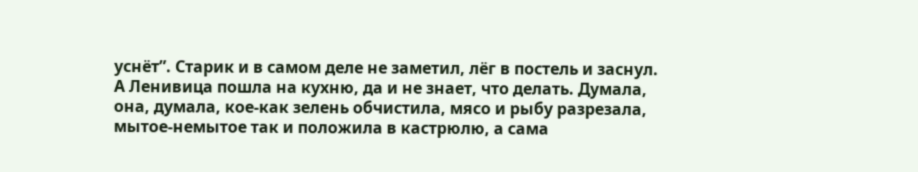уснёт”. Старик и в самом деле не заметил, лёг в постель и заснул. А Ленивица пошла на кухню, да и не знает, что делать. Думала, она, думала, кое-как зелень обчистила, мясо и рыбу разрезала, мытое-немытое так и положила в кастрюлю, а сама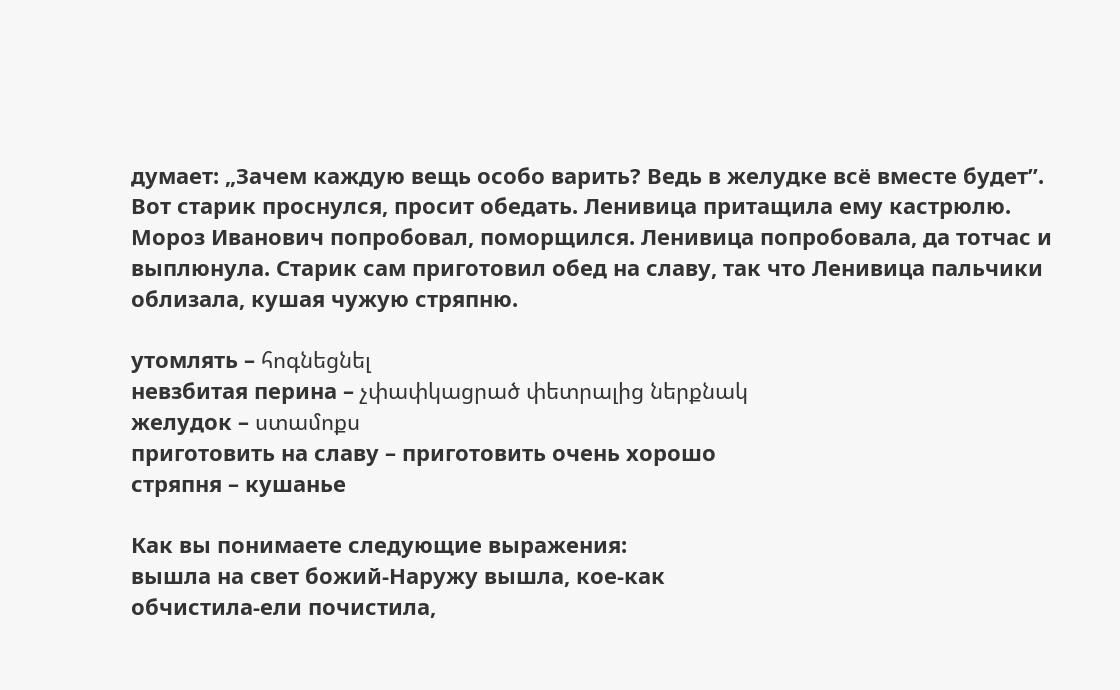думает: „Зачем каждую вещь особо варить? Ведь в желудке всё вместе будет”. Вот старик проснулся, просит обедать. Ленивица притащила ему кастрюлю. Мороз Иванович попробовал, поморщился. Ленивица попробовала, да тотчас и выплюнула. Старик сам приготовил обед на славу, так что Ленивица пальчики облизала, кушая чужую стряпню.

утомлять – հոգնեցնել
невзбитая перина – չփափկացրած փետրալից ներքնակ
желудок – ստամոքս
приготовить на славу – приготовить очень хорошо
стряпня – кушанье

Как вы понимаете следующие выражения:
вышла на свет божий-Наружу вышла, кое-как
обчистила-ели почистила,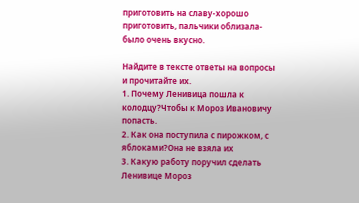приготовить на славу-хорошо приготовить, пальчики облизала-было очень вкусно.

Найдите в тексте ответы на вопросы и прочитайте их.
1. Почему Ленивица пошла к колодцу?Чтобы к Мороз Ивановичу попасть.
2. Как она поступила с пирожком, с яблоками?Она не взяла их
3. Какую работу поручил сделать Ленивице Мороз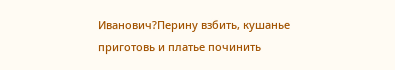Иванович?Перину взбить, кушанье приготовь и платье починить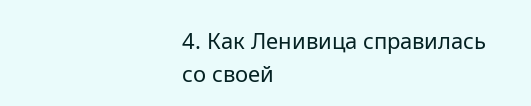4. Как Ленивица справилась со своей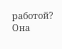работой? Она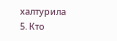халтурила
5. Кто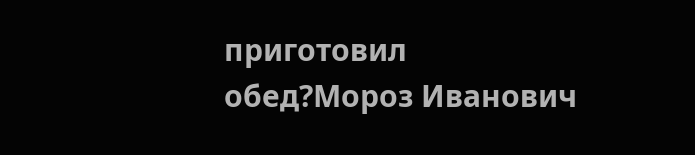приготовил обед?Мороз Иванович